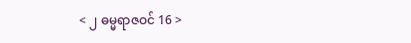< ၂ ဓမ္မရာဇဝင် 16 >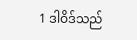1 ဒါဝိဒ်သည်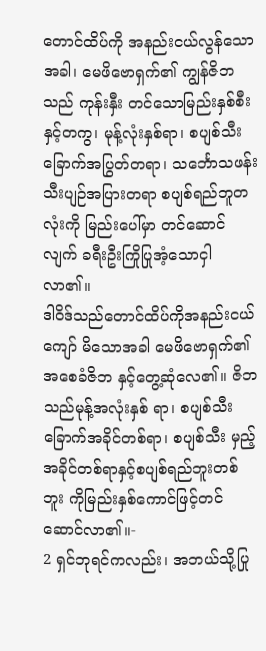တောင်ထိပ်ကို အနည်းငယ်လွန်သောအခါ၊ မေဖိဗောရှက်၏ ကျွန်ဇိဘသည် ကုန်းနှီး တင်သောမြည်းနှစ်စီးနှင့်တကွ၊ မုန့်လုံးနှစ်ရာ၊ စပျစ်သီး ခြောက်အပြွတ်တရာ၊ သင်္ဘောသဖန်းသီးပျဉ်အပြားတရာ စပျစ်ရည်ဘူတလုံးကို မြည်းပေါ်မှာ တင်ဆောင်လျက် ခရီးဦးကြိုပြုအံ့သောငှါ လာ၏။
ဒါဝိဒ်သည်တောင်ထိပ်ကိုအနည်းငယ်ကျော် မိသောအခါ မေဖိဗောရှက်၏အစေခံဇိဘ နှင့်တွေ့ဆုံလေ၏။ ဇိဘသည်မုန့်အလုံးနှစ် ရာ၊ စပျစ်သီးခြောက်အခိုင်တစ်ရာ၊ စပျစ်သီး မှည့်အခိုင်တစ်ရာနှင့်စပျစ်ရည်ဘူးတစ်ဘူး ကိုမြည်းနှစ်ကောင်ဖြင့်တင်ဆောင်လာ၏။-
2 ရှင်ဘုရင်ကလည်း၊ အဘယ်သို့ပြု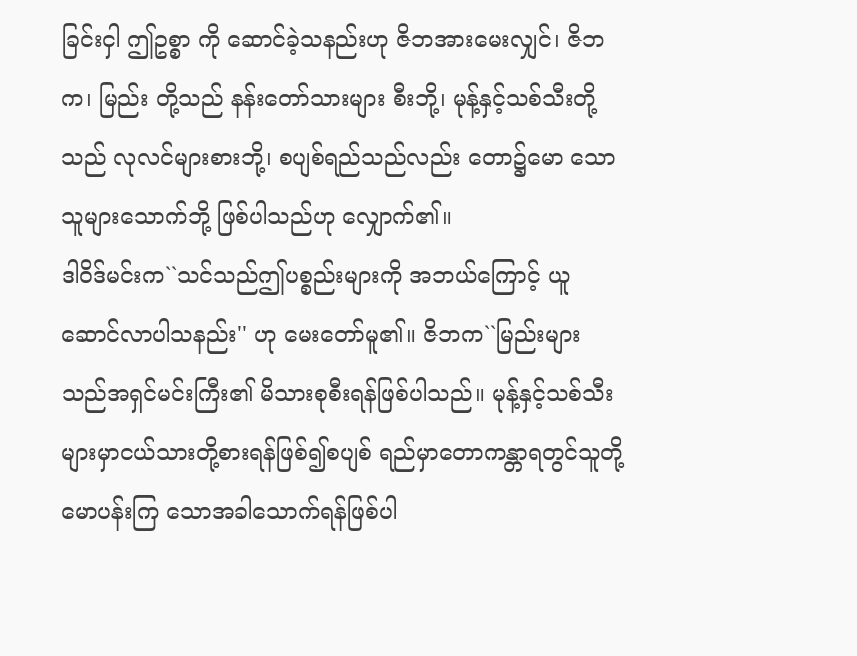ခြင်းငှါ ဤဥစ္စာ ကို ဆောင်ခဲ့သနည်းဟု ဇိဘအားမေးလျှင်၊ ဇိဘက၊ မြည်း တို့သည် နန်းတော်သားများ စီးဘို့၊ မုန့်နှင့်သစ်သီးတို့သည် လုလင်များစားဘို့၊ စပျစ်ရည်သည်လည်း တော၌မော သောသူများသောက်ဘို့ ဖြစ်ပါသည်ဟု လျှောက်၏။
ဒါဝိဒ်မင်းက``သင်သည်ဤပစ္စည်းများကို အဘယ်ကြောင့် ယူဆောင်လာပါသနည်း'' ဟု မေးတော်မူ၏။ ဇိဘက``မြည်းများသည်အရှင်မင်းကြီး၏ မိသားစုစီးရန်ဖြစ်ပါသည်။ မုန့်နှင့်သစ်သီး များမှာငယ်သားတို့စားရန်ဖြစ်၍စပျစ် ရည်မှာတောကန္တာရတွင်သူတို့မောပန်းကြ သောအခါသောက်ရန်ဖြစ်ပါ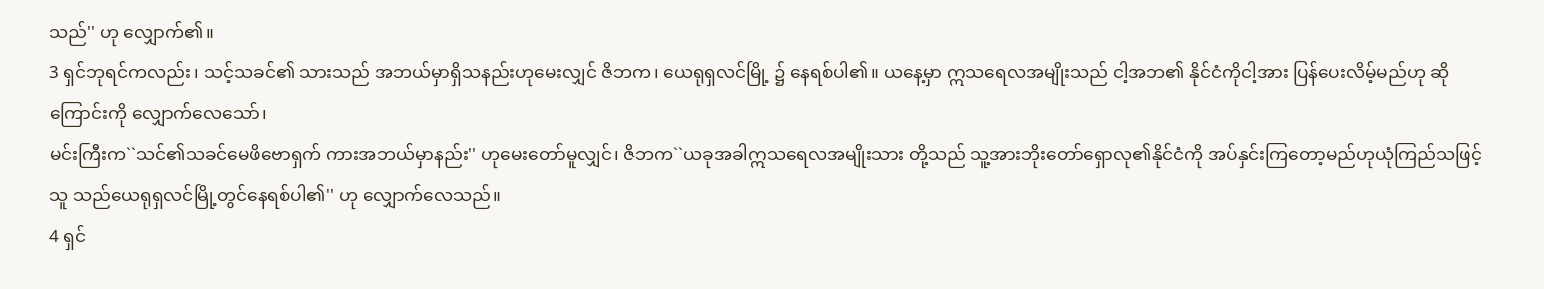သည်'' ဟု လျှောက်၏။
3 ရှင်ဘုရင်ကလည်း၊ သင့်သခင်၏ သားသည် အဘယ်မှာရှိသနည်းဟုမေးလျှင် ဇိဘက၊ ယေရုရှလင်မြို့ ၌ နေရစ်ပါ၏။ ယနေ့မှာ ဣသရေလအမျိုးသည် ငါ့အဘ၏ နိုင်ငံကိုငါ့အား ပြန်ပေးလိမ့်မည်ဟု ဆိုကြောင်းကို လျှောက်လေသော်၊
မင်းကြီးက``သင်၏သခင်မေဖိဗောရှက် ကားအဘယ်မှာနည်း'' ဟုမေးတော်မူလျှင်၊ ဇိဘက``ယခုအခါဣသရေလအမျိုးသား တို့သည် သူ့အားဘိုးတော်ရှောလု၏နိုင်ငံကို အပ်နှင်းကြတော့မည်ဟုယုံကြည်သဖြင့် သူ သည်ယေရုရှလင်မြို့တွင်နေရစ်ပါ၏'' ဟု လျှောက်လေသည်။
4 ရှင်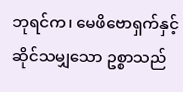ဘုရင်က၊ မေဖိဗောရှက်နှင့် ဆိုင်သမျှသော ဥစ္စာသည်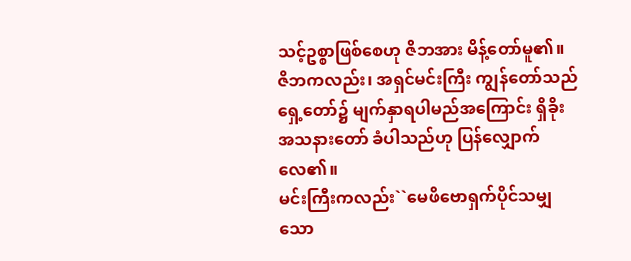သင့်ဥစ္စာဖြစ်စေဟု ဇိဘအား မိန့်တော်မူ၏။ ဇိဘကလည်း၊ အရှင်မင်းကြီး ကျွန်တော်သည်ရှေ့တော်၌ မျက်နှာရပါမည်အကြောင်း ရှိခိုးအသနားတော် ခံပါသည်ဟု ပြန်လျှောက်လေ၏။
မင်းကြီးကလည်း``မေဖိဗောရှက်ပိုင်သမျှ သော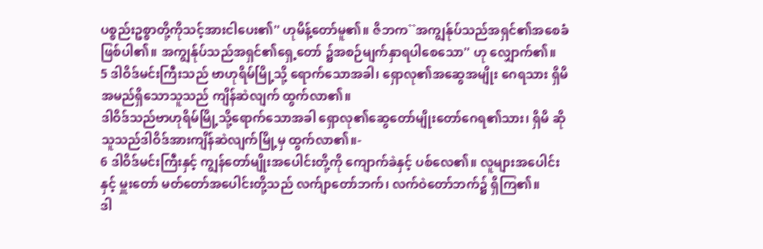ပစ္စည်းဥစ္စာတို့ကိုသင့်အားငါပေး၏'' ဟုမိန့်တော်မူ၏။ ဇိဘက``အကျွန်ုပ်သည်အရှင်၏အစေခံ ဖြစ်ပါ၏။ အကျွန်ုပ်သည်အရှင်၏ရှေ့တော် ၌အစဉ်မျက်နှာရပါစေသော'' ဟု လျှောက်၏။
5 ဒါဝိဒ်မင်းကြီးသည် ဗာဟုရိမ်မြို့သို့ ရောက်သောအခါ၊ ရှောလု၏အဆွေအမျိုး ဂေရသား ရှိမိအမည်ရှိသောသူသည် ကျိန်ဆဲလျက် ထွက်လာ၏။
ဒါဝိဒ်သည်ဗာဟုရိမ်မြို့သို့ရောက်သောအခါ ရှောလု၏ဆွေတော်မျိုးတော်ဂေရ၏သား၊ ရှိမိ ဆိုသူသည်ဒါဝိဒ်အားကျိန်ဆဲလျက်မြို့မှ ထွက်လာ၏။-
6 ဒါဝိဒ်မင်းကြီးနှင့် ကျွန်တော်မျိုးအပေါင်းတို့ကို ကျောက်ခဲနှင့် ပစ်လေ၏။ လူများအပေါင်းနှင့် မှူးတော် မတ်တော်အပေါင်းတို့သည် လက်ျာတော်ဘက်၊ လက်ဝဲတော်ဘက်၌ ရှိကြ၏။
ဒါ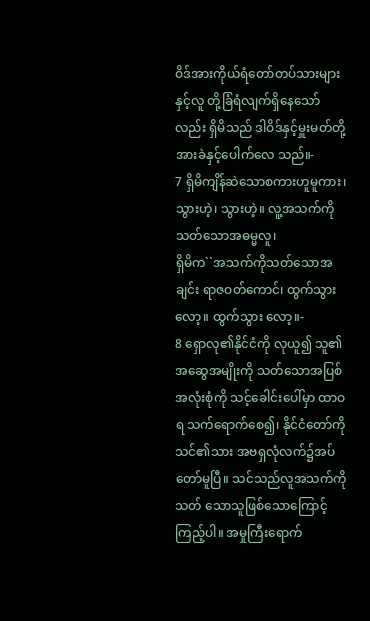ဝိဒ်အားကိုယ်ရံတော်တပ်သားများနှင့်လူ တို့ခြံရံလျက်ရှိနေသော်လည်း ရှိမိသည် ဒါဝိဒ်နှင့်မှူးမတ်တို့အားခဲနှင့်ပေါက်လေ သည်။-
7 ရှိမိကျိန်ဆဲသောစကားဟူမူကား၊ သွားဟဲ့၊ သွားဟဲ့။ လူ့အသက်ကို သတ်သောအဓမ္မလူ၊
ရှိမိက``အသက်ကိုသတ်သောအချင်း ရာဇဝတ်ကောင်၊ ထွက်သွားလော့။ ထွက်သွား လော့။-
8 ရှောလု၏နိုင်ငံကို လုယူ၍ သူ၏အဆွေအမျိုးကို သတ်သောအပြစ်အလုံးစုံကို သင့်ခေါင်းပေါ်မှာ ထာဝရ သက်ရောက်စေ၍၊ နိုင်ငံတော်ကို သင်၏သား အဗရှလုံလက်၌အပ်တော်မူပြီ။ သင်သည်လူအသက်ကို သတ် သောသူဖြစ်သောကြောင့်ကြည့်ပါ။ အမှုကြီးရောက်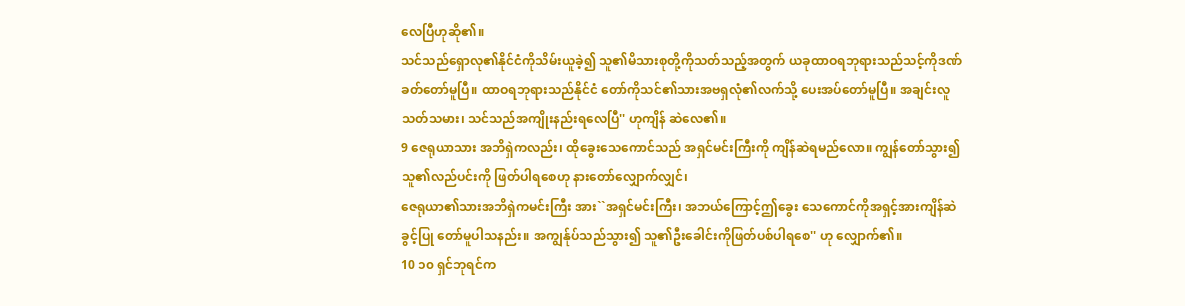လေပြီဟုဆို၏။
သင်သည်ရှောလု၏နိုင်ငံကိုသိမ်းယူခဲ့၍ သူ၏မိသားစုတို့ကိုသတ်သည့်အတွက် ယခုထာဝရဘုရားသည်သင့်ကိုဒဏ် ခတ်တော်မူပြီ။ ထာဝရဘုရားသည်နိုင်ငံ တော်ကိုသင်၏သားအဗရှလုံ၏လက်သို့ ပေးအပ်တော်မူပြီ။ အချင်းလူသတ်သမား၊ သင်သည်အကျိုးနည်းရလေပြီ'' ဟုကျိန် ဆဲလေ၏။
9 ဇေရုယာသား အဘိရှဲကလည်း၊ ထိုခွေးသေကောင်သည် အရှင်မင်းကြီးကို ကျိန်ဆဲရမည်လော။ ကျွန်တော်သွား၍ သူ၏လည်ပင်းကို ဖြတ်ပါရစေဟု နားတော်လျှောက်လျှင်၊
ဇေရုယာ၏သားအဘိရှဲကမင်းကြီး အား``အရှင်မင်းကြီး၊ အဘယ်ကြောင့်ဤခွေး သေကောင်ကိုအရှင့်အားကျိန်ဆဲခွင့်ပြု တော်မူပါသနည်း။ အကျွန်ုပ်သည်သွား၍ သူ၏ဦးခေါင်းကိုဖြတ်ပစ်ပါရစေ'' ဟု လျှောက်၏။
10 ၁၀ ရှင်ဘုရင်က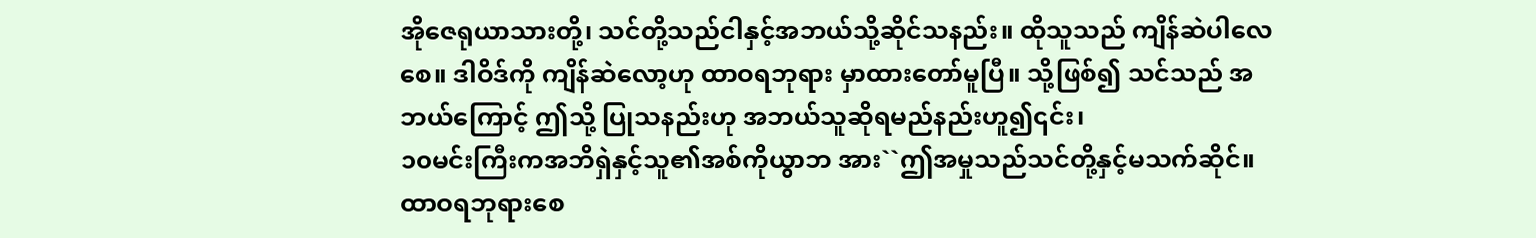အိုဇေရုယာသားတို့၊ သင်တို့သည်ငါနှင့်အဘယ်သို့ဆိုင်သနည်း။ ထိုသူသည် ကျိန်ဆဲပါလေ စေ။ ဒါဝိဒ်ကို ကျိန်ဆဲလော့ဟု ထာဝရဘုရား မှာထားတော်မူပြီ။ သို့ဖြစ်၍ သင်သည် အဘယ်ကြောင့် ဤသို့ ပြုသနည်းဟု အဘယ်သူဆိုရမည်နည်းဟူ၍၎င်း၊
၁၀မင်းကြီးကအဘိရှဲနှင့်သူ၏အစ်ကိုယွာဘ အား``ဤအမှုသည်သင်တို့နှင့်မသက်ဆိုင်။ ထာဝရဘုရားစေ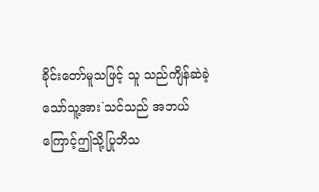ခိုင်းတော်မူသဖြင့် သူ သည်ကျိန်ဆဲခဲ့သော်သူ့အား`သင်သည် အဘယ်ကြောင့်ဤသို့ပြုဘိသ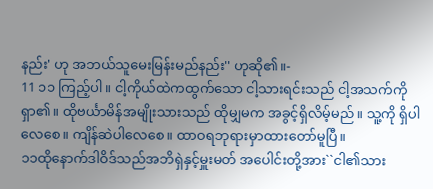နည်း' ဟု အဘယ်သူမေးမြန်းမည်နည်း'' ဟုဆို၏။-
11 ၁၁ ကြည့်ပါ။ ငါ့ကိုယ်ထဲကထွက်သော ငါ့သားရင်းသည် ငါ့အသက်ကို ရှာ၏။ ထိုဗင်္ယာမိန်အမျိုးသားသည် ထိုမျှမက အခွင့်ရှိလိမ့်မည်။ သူ့ကို ရှိပါလေစေ။ ကျိန်ဆဲပါလေစေ။ ထာဝရဘုရားမှာထားတော်မူပြီ။
၁၁ထိုနောက်ဒါဝိဒ်သည်အဘိရှဲနှင့်မှူးမတ် အပေါင်းတို့အား``ငါ၏သား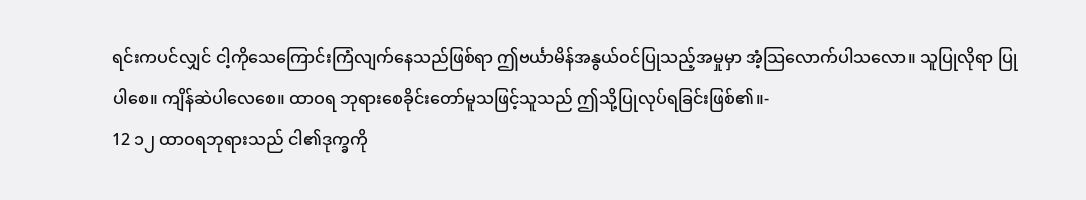ရင်းကပင်လျှင် ငါ့ကိုသေကြောင်းကြံလျက်နေသည်ဖြစ်ရာ ဤဗင်္ယာမိန်အနွယ်ဝင်ပြုသည့်အမှုမှာ အံ့သြလောက်ပါသလော။ သူပြုလိုရာ ပြုပါစေ။ ကျိန်ဆဲပါလေစေ။ ထာဝရ ဘုရားစေခိုင်းတော်မူသဖြင့်သူသည် ဤသို့ပြုလုပ်ရခြင်းဖြစ်၏။-
12 ၁၂ ထာဝရဘုရားသည် ငါ၏ဒုက္ခကို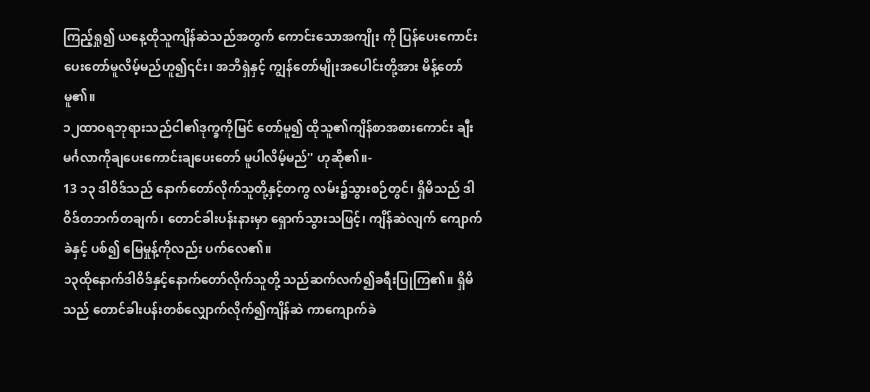ကြည့်ရှု၍ ယနေ့ထိုသူကျိန်ဆဲသည်အတွက် ကောင်းသောအကျိုး ကို ပြန်ပေးကောင်း ပေးတော်မူလိမ့်မည်ဟူ၍၎င်း၊ အဘိရှဲနှင့် ကျွန်တော်မျိုးအပေါင်းတို့အား မိန့်တော်မူ၏။
၁၂ထာဝရဘုရားသည်ငါ၏ဒုက္ခကိုမြင် တော်မူ၍ ထိုသူ၏ကျိန်စာအစားကောင်း ချီးမင်္ဂလာကိုချပေးကောင်းချပေးတော် မူပါလိမ့်မည်'' ဟုဆို၏။-
13 ၁၃ ဒါဝိဒ်သည် နောက်တော်လိုက်သူတို့နှင့်တကွ လမ်း၌သွားစဉ်တွင်၊ ရှိမိသည် ဒါဝိဒ်တဘက်တချက်၊ တောင်ခါးပန်းနားမှာ ရှောက်သွားသဖြင့်၊ ကျိန်ဆဲလျက် ကျောက်ခဲနှင့် ပစ်၍ မြေမှုန့်ကိုလည်း ပက်လေ၏။
၁၃ထိုနောက်ဒါဝိဒ်နှင့်နောက်တော်လိုက်သူတို့ သည်ဆက်လက်၍ခရီးပြုကြ၏။ ရှိမိသည် တောင်ခါးပန်းတစ်လျှောက်လိုက်၍ကျိန်ဆဲ ကာကျောက်ခဲ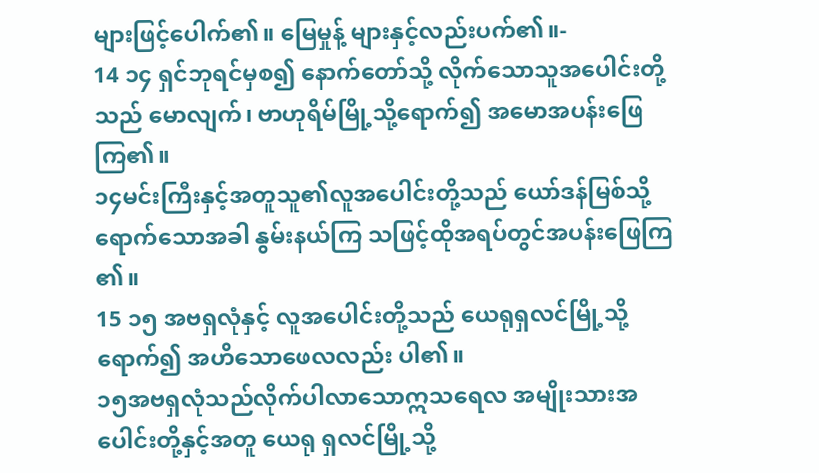များဖြင့်ပေါက်၏။ မြေမှုန့် များနှင့်လည်းပက်၏။-
14 ၁၄ ရှင်ဘုရင်မှစ၍ နောက်တော်သို့ လိုက်သောသူအပေါင်းတို့သည် မောလျက်၊ ဗာဟုရိမ်မြို့သို့ရောက်၍ အမောအပန်းဖြေကြ၏။
၁၄မင်းကြီးနှင့်အတူသူ၏လူအပေါင်းတို့သည် ယော်ဒန်မြစ်သို့ရောက်သောအခါ နွမ်းနယ်ကြ သဖြင့်ထိုအရပ်တွင်အပန်းဖြေကြ၏။
15 ၁၅ အဗရှလုံနှင့် လူအပေါင်းတို့သည် ယေရုရှလင်မြို့သို့ ရောက်၍ အဟိသောဖေလလည်း ပါ၏။
၁၅အဗရှလုံသည်လိုက်ပါလာသောဣသရေလ အမျိုးသားအပေါင်းတို့နှင့်အတူ ယေရု ရှလင်မြို့သို့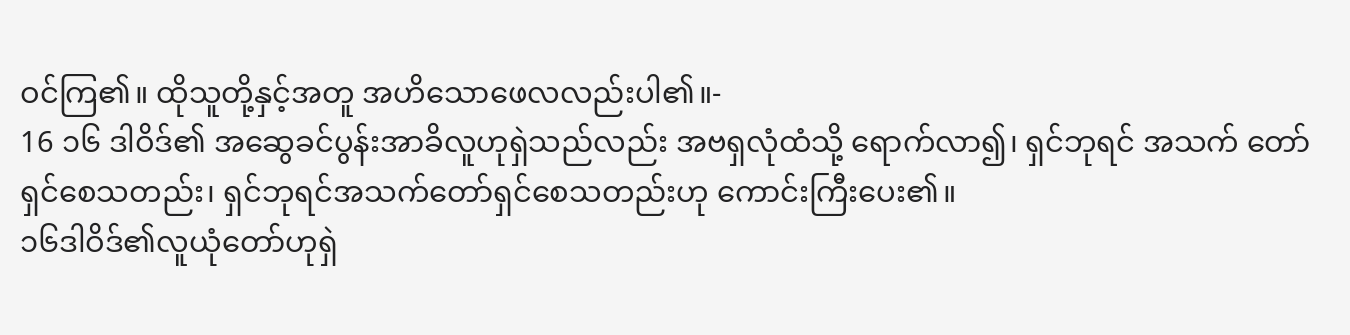ဝင်ကြ၏။ ထိုသူတို့နှင့်အတူ အဟိသောဖေလလည်းပါ၏။-
16 ၁၆ ဒါဝိဒ်၏ အဆွေခင်ပွန်းအာခိလူဟုရှဲသည်လည်း အဗရှလုံထံသို့ ရောက်လာ၍၊ ရှင်ဘုရင် အသက် တော်ရှင်စေသတည်း၊ ရှင်ဘုရင်အသက်တော်ရှင်စေသတည်းဟု ကောင်းကြီးပေး၏။
၁၆ဒါဝိဒ်၏လူယုံတော်ဟုရှဲ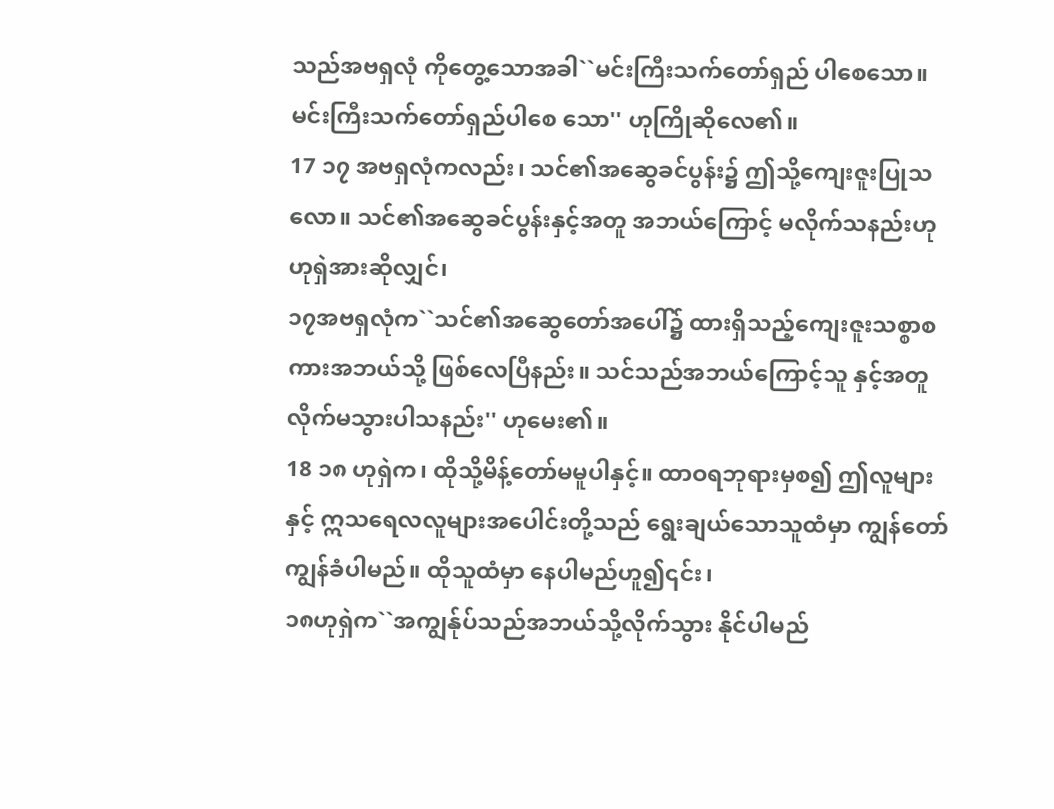သည်အဗရှလုံ ကိုတွေ့သောအခါ``မင်းကြီးသက်တော်ရှည် ပါစေသော။ မင်းကြီးသက်တော်ရှည်ပါစေ သော'' ဟုကြိုဆိုလေ၏။
17 ၁၇ အဗရှလုံကလည်း၊ သင်၏အဆွေခင်ပွန်း၌ ဤသို့ကျေးဇူးပြုသလော။ သင်၏အဆွေခင်ပွန်းနှင့်အတူ အဘယ်ကြောင့် မလိုက်သနည်းဟု ဟုရှဲအားဆိုလျှင်၊
၁၇အဗရှလုံက``သင်၏အဆွေတော်အပေါ်၌ ထားရှိသည့်ကျေးဇူးသစ္စာစကားအဘယ်သို့ ဖြစ်လေပြီနည်း။ သင်သည်အဘယ်ကြောင့်သူ နှင့်အတူလိုက်မသွားပါသနည်း'' ဟုမေး၏။
18 ၁၈ ဟုရှဲက၊ ထိုသို့မိန့်တော်မမူပါနှင့်။ ထာဝရဘုရားမှစ၍ ဤလူများနှင့် ဣသရေလလူများအပေါင်းတို့သည် ရွေးချယ်သောသူထံမှာ ကျွန်တော်ကျွန်ခံပါမည်။ ထိုသူထံမှာ နေပါမည်ဟူ၍၎င်း၊
၁၈ဟုရှဲက``အကျွန်ုပ်သည်အဘယ်သို့လိုက်သွား နိုင်ပါမည်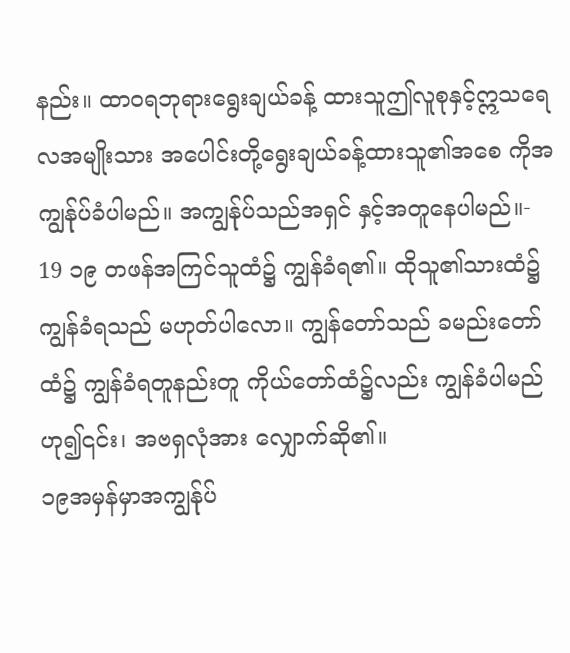နည်း။ ထာဝရဘုရားရွေးချယ်ခန့် ထားသူဤလူစုနှင့်ဣသရေလအမျိုးသား အပေါင်းတို့ရွေးချယ်ခန့်ထားသူ၏အစေ ကိုအကျွန်ုပ်ခံပါမည်။ အကျွန်ုပ်သည်အရှင် နှင့်အတူနေပါမည်။-
19 ၁၉ တဖန်အကြင်သူထံ၌ ကျွန်ခံရ၏။ ထိုသူ၏သားထံ၌ ကျွန်ခံရသည် မဟုတ်ပါလော။ ကျွန်တော်သည် ခမည်းတော်ထံ၌ ကျွန်ခံရတူနည်းတူ ကိုယ်တော်ထံ၌လည်း ကျွန်ခံပါမည်ဟု၍၎င်း၊ အဗရှလုံအား လျှောက်ဆို၏။
၁၉အမှန်မှာအကျွန်ုပ်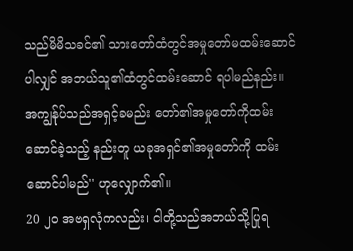သည်မိမိသခင်၏ သားတော်ထံတွင်အမှုတော်မထမ်းဆောင် ပါလျှင် အဘယ်သူ၏ထံတွင်ထမ်းဆောင် ရပါမည်နည်း။ အကျွန်ုပ်သည်အရှင့်ခမည်း တော်၏အမှုတော်ကိုထမ်းဆောင်ခဲ့သည့် နည်းတူ ယခုအရှင်၏အမှုတော်ကို ထမ်းဆောင်ပါမည်'' ဟုလျှောက်၏။
20 ၂၀ အဗရှလုံကလည်း၊ ငါတို့သည်အဘယ်သို့ပြုရ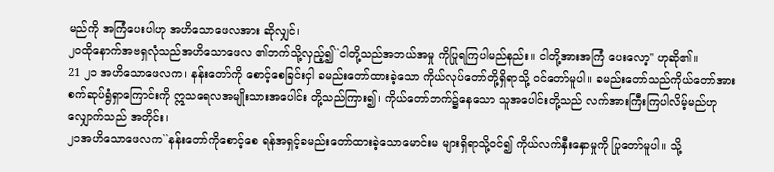မည်ကို အကြံပေးပါဟု အဟိသောဖေလအား ဆိုလျှင်၊
၂၀ထိုနောက်အဗရှလုံသည်အဟိသောဖေလ ၏ဘက်သို့လှည့်၍``ငါတို့သည်အဘယ်အမှု ကိုပြုရကြပါမည်နည်း။ ငါတို့အားအကြံ ပေးလော့'' ဟုဆို၏။
21 ၂၁ အဟိသောဖေလက၊ နန်းတော်ကို စောင့်စေခြင်းငှါ ခမည်းတော်ထားခဲ့သော ကိုယ်လုပ်တော်တို့ရှိရာသို့ ဝင်တော်မူပါ။ ခမည်းတော်သည်ကိုယ်တော်အား စက်ဆုပ်ရွံရှာကြောင်းကို ဣသရေလအမျိုးသားအပေါင်း တို့သည်ကြား၍၊ ကိုယ်တော်ဘက်၌နေသော သူအပေါင်းတို့သည် လက်အားကြီးကြပါလိမ့်မည်ဟု လျှောက်သည် အတိုင်း၊
၂၁အဟိသောဖေလက``နန်းတော်ကိုစောင့်စေ ရန်အရှင့်ခမည်းတော်ထားခဲ့သောမောင်းမ များရှိရာသို့ဝင်၍ ကိုယ်လက်နှီးနှောမှုကို ပြုတော်မူပါ။ သို့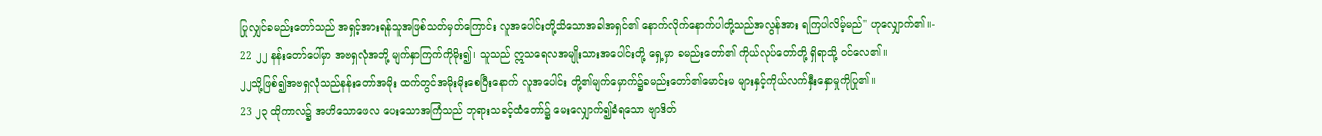ပြုလျှင်ခမည်းတော်သည် အရှင့်အားရန်သူအဖြစ်သတ်မှတ်ကြောင်း လူအပေါင်းတို့သိသောအခါအရှင်၏ နောက်လိုက်နောက်ပါတို့သည်အလွန်အား ရကြပါလိမ့်မည်'' ဟုလျှောက်၏။-
22 ၂၂ နန်းတော်ပေါ်မှာ အဗရှလုံအဘို့ မျက်နှာကြက်ကိုမိုး၍၊ သူသည် ဣသရေလအမျိုးသားအပေါင်းတို့ ရှေ့မှာ ခမည်းတော်၏ ကိုယ်လုပ်တော်တို့ ရှိရာသို့ ဝင်လေ၏။
၂၂သို့ဖြစ်၍အဗရှလုံသည်နန်းတော်အမိုး ထက်တွင်အမိုးမိုးစေပြီးနောက် လူအပေါင်း တို့၏မျက်မှောက်၌ခမည်းတော်၏မောင်းမ များနှင့်ကိုယ်လက်နှီးနှောမှုကိုပြု၏။
23 ၂၃ ထိုကာလ၌ အဟိသောဖေလ ပေးသောအကြံသည် ဘုရားသခင့်ထံတော်၌ မေးလျှောက်၍ခံရသော ဗျာဒိတ်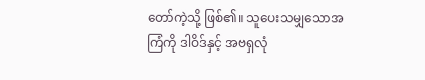တော်ကဲ့သို့ ဖြစ်၏။ သူပေးသမျှသောအကြံကို ဒါဝိဒ်နှင့် အဗရှလုံ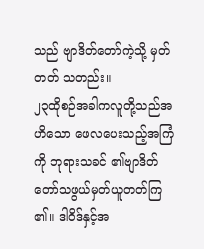သည် ဗျာဒိတ်တော်ကဲ့သို့ မှတ်တတ် သတည်း။
၂၃ထိုစဉ်အခါကလူတို့သည်အဟိသော ဖေလပေးသည့်အကြံကို ဘုရားသခင် ၏ဗျာဒိတ်တော်သဖွယ်မှတ်ယူတတ်ကြ၏။ ဒါဝိဒ်နှင့်အ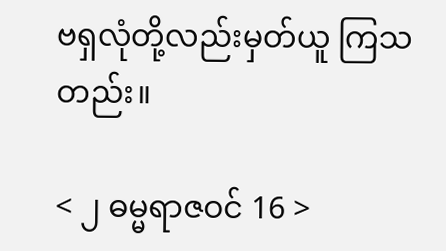ဗရှလုံတို့လည်းမှတ်ယူ ကြသတည်း။

< ၂ ဓမ္မရာဇဝင် 16 >